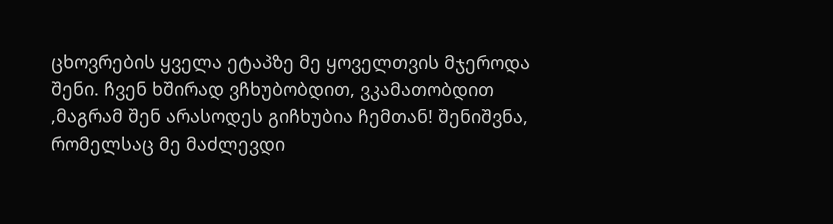ცხოვრების ყველა ეტაპზე მე ყოველთვის მჯეროდა შენი. ჩვენ ხშირად ვჩხუბობდით, ვკამათობდით ,მაგრამ შენ არასოდეს გიჩხუბია ჩემთან! შენიშვნა, რომელსაც მე მაძლევდი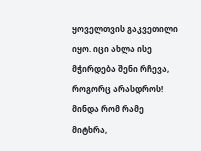ყოველთვის გაკვეთილი იყო. იცი ახლა ისე მჭირდება შენი რჩევა, როგორც არასდროს! მინდა რომ რამე მიტხრა,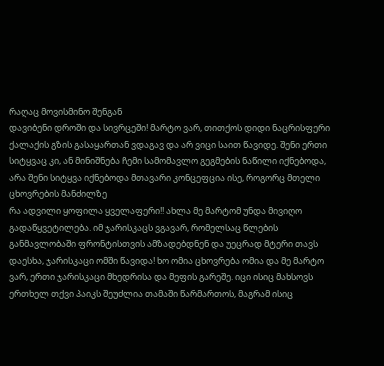რაღაც მოვისმინო შენგან
დავიბენი დროში და სივრცეში! მარტო ვარ, თითქოს დიდი ნაცრისფერი ქალაქის გზის გასაყართან ვდაგავ და არ ვიცი საით წავიდე. შენი ერთი სიტყვაც კი, ან მინიშნება ჩემი სამომავლო გეგმების ნაწილი იქნებოდა, არა შენი სიტყვა იქნებოდა მთავარი კონცეფცია ისე, როგორც მთელი ცხოვრების მანძილზე
რა ადვილი ყოფილა ყველაფერი!! ახლა მე მარტომ უნდა მივიღო გადაწყვეტილება. იმ ჯარისკაცს ვგავარ, რომელსაც წლების განმავლობაში ფრონტისთვის ამზადებდნენ და უეცრად მტერი თავს დაესხა, ჯარისკაცი ომში წავიდა! ხო ომია ცხოვრება ომია და მე მარტო ვარ, ერთი ჯარისკაცი მხედრისა და მეფის გარეშე. იცი ისიც მახსოვს ერთხელ თქვი პაიკს შეუძლია თამაში წარმართოს, მაგრამ ისიც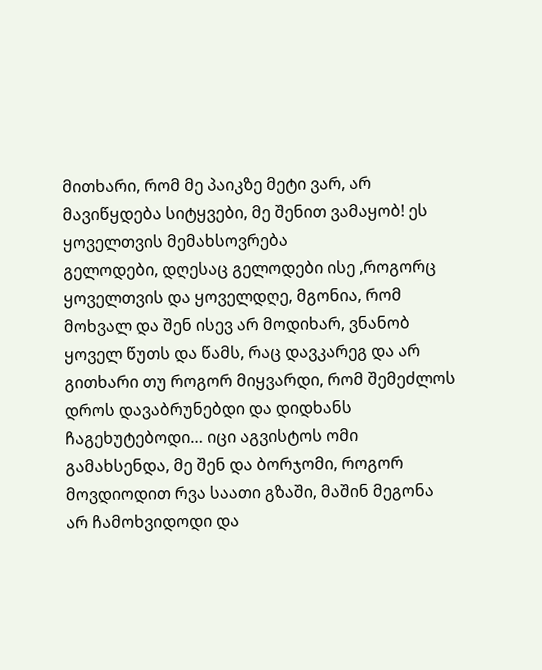მითხარი, რომ მე პაიკზე მეტი ვარ, არ მავიწყდება სიტყვები, მე შენით ვამაყობ! ეს ყოველთვის მემახსოვრება
გელოდები, დღესაც გელოდები ისე ,როგორც ყოველთვის და ყოველდღე, მგონია, რომ მოხვალ და შენ ისევ არ მოდიხარ, ვნანობ ყოველ წუთს და წამს, რაც დავკარეგ და არ გითხარი თუ როგორ მიყვარდი, რომ შემეძლოს დროს დავაბრუნებდი და დიდხანს ჩაგეხუტებოდი… იცი აგვისტოს ომი გამახსენდა, მე შენ და ბორჯომი, როგორ მოვდიოდით რვა საათი გზაში, მაშინ მეგონა არ ჩამოხვიდოდი და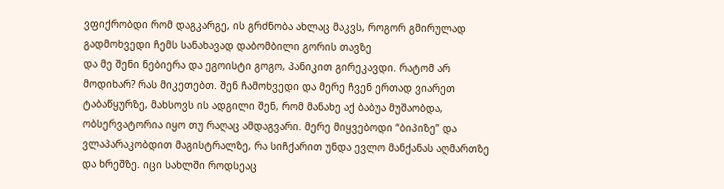ვფიქრობდი რომ დაგკარგე, ის გრძნობა ახლაც მაკვს, როგორ გმირულად გადმოხვედი ჩემს სანახავად დაბომბილი გორის თავზე
და მე შენი ნებიერა და ეგოისტი გოგო, პანიკით გირეკავდი. რატომ არ მოდიხარ? რას მიკეთებთ. შენ ჩამოხვედი და მერე ჩვენ ერთად ვიარეთ ტაბაწყურზე, მახსოვს ის ადგილი შენ, რომ მანახე აქ ბაბუა მუშაობდა, ობსერვატორია იყო თუ რაღაც ამდაგვარი. მერე მიყვებოდი “ბიპიზე” და ვლაპარაკობდით მაგისტრალზე, რა სიჩქარით უნდა ევლო მანქანას აღმართზე და ხრეშზე. იცი სახლში როდსეაც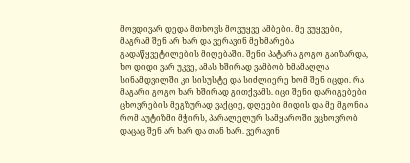მოვდივარ დედა მთხოვს მოვუყვე ამბები. მე ვუყვები, მაგრამ შენ არ ხარ და ვერავინ მეხმარება გადაწყვეტილების მიღებაში. შენი პატარა გოგო გაიზარდა, ხო დიდი ვარ უკვე, ამას ხშირად ვამბობ ხმამაღლა სინამდვილში კი სისუსტე და სიძლიერე ხომ შენ იცდი. რა მაგარი გოგო ხარ ხშირად გითქვამს. იცი შენი დარიგებები ცხოვრების მეგზურად ვაქციე, დღეები მიდის და მე მგონია რომ აუტიზმი მჭირს, პარალელურ სამყაროში ვცხოვრობ დაცაც შენ არ ხარ და თან ხარ. ვერავინ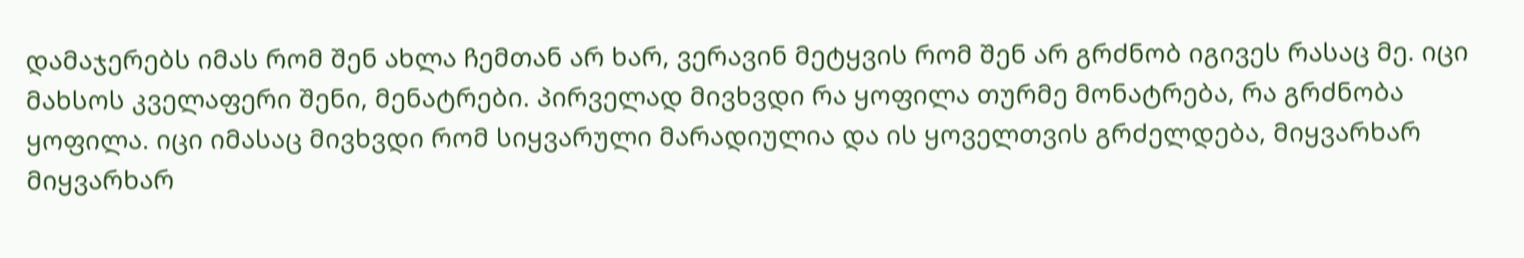დამაჯერებს იმას რომ შენ ახლა ჩემთან არ ხარ, ვერავინ მეტყვის რომ შენ არ გრძნობ იგივეს რასაც მე. იცი მახსოს კველაფერი შენი, მენატრები. პირველად მივხვდი რა ყოფილა თურმე მონატრება, რა გრძნობა ყოფილა. იცი იმასაც მივხვდი რომ სიყვარული მარადიულია და ის ყოველთვის გრძელდება, მიყვარხარ მიყვარხარ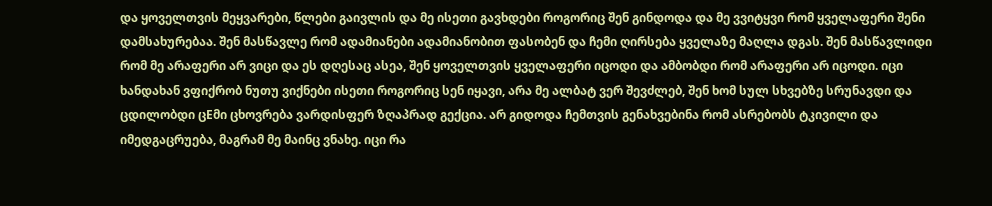და ყოველთვის მეყვარები, წლები გაივლის და მე ისეთი გავხდები როგორიც შენ გინდოდა და მე ვვიტყვი რომ ყველაფერი შენი დამსახურებაა. შენ მასწავლე რომ ადამიანები ადამიანობით ფასობენ და ჩემი ღირსება ყველაზე მაღლა დგას. შენ მასწავლიდი რომ მე არაფერი არ ვიცი და ეს დღესაც ასეა, შენ ყოველთვის ყველაფერი იცოდი და ამბობდი რომ არაფერი არ იცოდი. იცი ხანდახან ვფიქრობ ნუთუ ვიქნები ისეთი როგორიც სენ იყავი, არა მე ალბატ ვერ შევძლებ, შენ ხომ სულ სხვებზე სრუნავდი და ცდილობდი ცEმი ცხოვრება ვარდისფერ ზღაპრად გექცია. არ გიდოდა ჩემთვის გენახვებინა რომ ასრებობს ტკივილი და იმედგაცრუება, მაგრამ მე მაინც ვნახე. იცი რა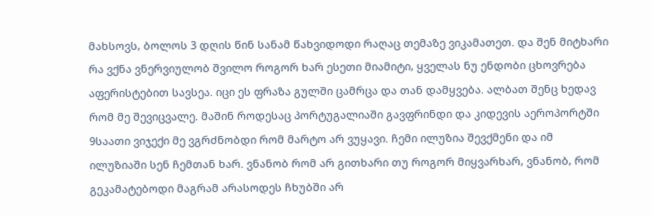მახსოვს, ბოლოს 3 დღის წინ სანამ წახვიდოდი რაღაც თემაზე ვიკამათეთ. და შენ მიტხარი რა ვქნა ვნერვიულობ შვილო როგორ ხარ ესეთი მიამიტი, ყველას ნუ ენდობი ცხოვრება აფერისტებით სავსეა. იცი ეს ფრაზა გულში ცამრცა და თან დამყვება. ალბათ შენც ხედავ რომ მე შევიცვალე. მაშინ როდესაც პორტუგალიაში გავფრინდი და კიდევის აეროპორტში 9საათი ვიჯექი მე ვგრძნობდი რომ მარტო არ ვუყავი. ჩემი ილუზია შევქმენი და იმ ილუზიაში სენ ჩემთან ხარ. ვნანობ რომ არ გითხარი თუ როგორ მიყვარხარ, ვნანობ, რომ გეკამატებოდი მაგრამ არასოდეს ჩხუბში არ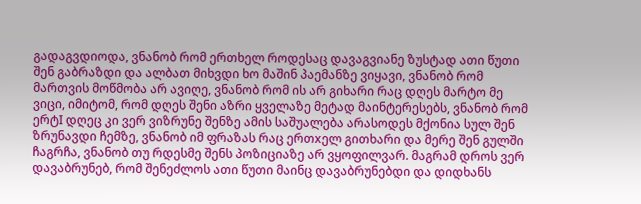გადაგვდიოდა, ვნანობ რომ ერთხელ როდესაც დავაგვიანე ზუსტად ათი წუთი შენ გაბრაზდი და ალბათ მიხვდი ხო მაშინ პაემანზე ვიყავი, ვნანობ რომ მართვის მოწმობა არ ავიღე, ვნანობ რომ ის არ გიხარი რაც დღეს მარტო მე ვიცი, იმიტომ, რომ დღეს შენი აზრი ყველაზე მეტად მაინტერესებს, ვნანობ რომ ერტI დღეც კი ვერ ვიზრუნე შენზე ამის საშუალება არასოდეს მქონია სულ შენ ზრუნავდი ჩემზე, ვნანობ იმ ფრაზას რაც ერთxელ გითხარი და მერე შენ გულში ჩაგრჩა, ვნანობ თუ რდესმე შენს პოზიციაზე არ ვყოფილვარ. მაგრამ დროს ვერ დავაბრუნებ, რომ შენეძლოს ათი წუთი მაინც დავაბრუნებდი და დიდხანს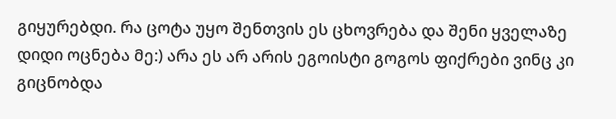გიყურებდი. რა ცოტა უყო შენთვის ეს ცხოვრება და შენი ყველაზე დიდი ოცნება მე:) არა ეს არ არის ეგოისტი გოგოს ფიქრები ვინც კი გიცნობდა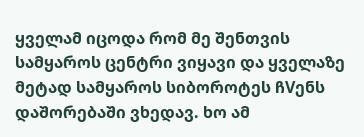ყველამ იცოდა რომ მე შენთვის სამყაროს ცენტრი ვიყავი და ყველაზე მეტად სამყაროს სიბოროტეს ჩVენს დაშორებაში ვხედავ. ხო ამ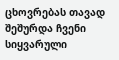ცხოვრებას თავად შეშურდა ჩვენი სიყვარული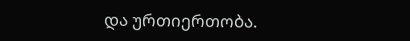და ურთიერთობა.